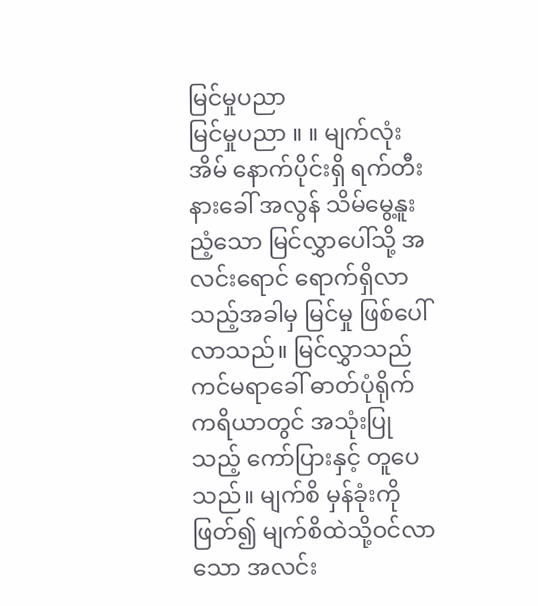မြင်မှုပညာ
မြင်မှုပညာ ။ ။ မျက်လုံးအိမ် နောက်ပိုင်းရှိ ရက်တီးနားခေါ် အလွန် သိမ်မွေ့နူးညံ့သော မြင်လွှာပေါ်သို့ အလင်းရောင် ရောက်ရှိလာသည့်အခါမှ မြင်မှု ဖြစ်ပေါ်လာသည်။ မြင်လွှာသည် ကင်မရာခေါ် ဓာတ်ပုံရိုက် ကရိယာတွင် အသုံးပြုသည့် ကော်ပြားနှင့် တူပေသည်။ မျက်စိ မှန်ခုံးကိုဖြတ်၍ မျက်စိထဲသို့ဝင်လာသော အလင်း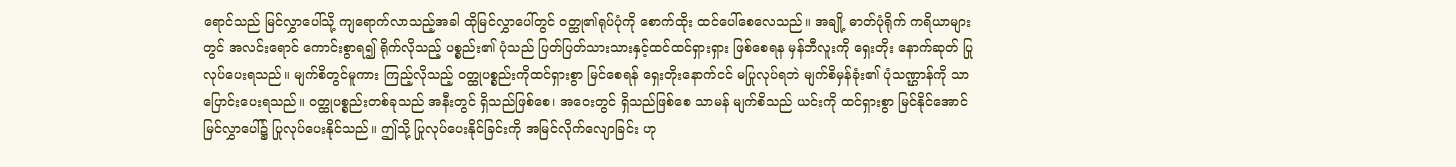ရောင်သည် မြင်လွှာပေါ်သို့ ကျရောက်လာသည့်အခါ ထိုမြင်လွှာပေါ်တွင် ဝတ္ထု၏ရုပ်ပုံကို စောက်ထိုး ထင်ပေါ်စေလေသည်။ အချို့ ဓာတ်ပုံရိုက် ကရိယာများတွင် အလင်းရောင် ကောင်းစွာရ၍ ရိုက်လိုသည့် ပစ္စည်း၏ ပုံသည် ပြတ်ပြတ်သားသားနှင့်ထင်ထင်ရှားရှား ဖြစ်စေရန မှန်ဘီလူးကို ရှေးတိုး နောက်ဆုတ် ပြုလုပ်ပေးရသည်။ မျက်စိတွင်မူကား ကြည့်လိုသည့် ဝတ္ထုပစ္စည်းကိုထင်ရှားစွာ မြင်စေရန် ရှေးတိုးနောက်ငင် မပြုလုပ်ရဘဲ မျက်စိမှန်ခုံး၏ ပုံသဏ္ဌာန်ကို သာ ပြောင်းပေးရသည်။ ဝတ္ထုပစ္စည်းတစ်ခုသည် အနီးတွင် ရှိသည်ဖြစ်စေ၊ အဝေးတွင် ရှိသည်ဖြစ်စေ သာမန် မျက်စိသည် ယင်းကို ထင်ရှားစွာ မြင်နိုင်အောင် မြင်လွှာပေါ်၌ ပြုလုပ်ပေးနိုင်သည်။ ဤသို့ ပြုလုပ်ပေးနိုင်ခြင်းကို အမြင်လိုက်လျောခြင်း ဟု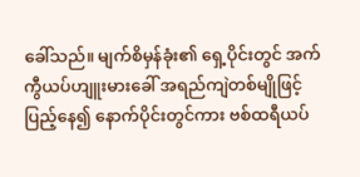ခေါ်သည်။ မျက်စိမှန်ခုံး၏ ရှေ့ပိုင်းတွင် အက်ကွီယပ်ဟျူးမားခေါ် အရည်ကျဲတစ်မျိုဖြင့် ပြည့်နေ၍ နောက်ပိုင်းတွင်ကား ဗစ်ထရီယပ်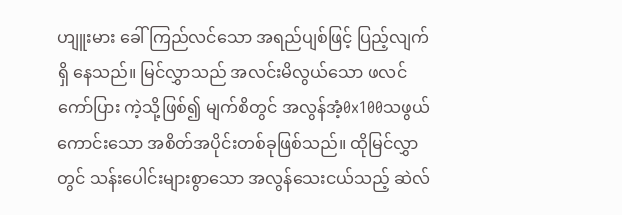ဟျူးမား ခေါ် ကြည်လင်သော အရည်ပျစ်ဖြင့် ပြည့်လျက်ရှိ နေသည်။ မြင်လွှာသည် အလင်းမိလွယ်သော ဖလင်ကော်ပြား ကဲ့သို့ဖြစ်၍ မျက်စိတွင် အလွန်အံ့0x100သဖွယ်ကောင်းသော အစိတ်အပိုင်းတစ်ခုဖြစ်သည်။ ထိုမြင်လွှာတွင် သန်းပေါင်းများစွာသော အလွန်သေးငယ်သည့် ဆဲလ်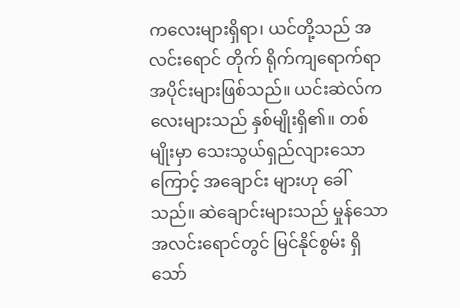ကလေးများရှိရာ၊ ယင်တို့သည် အလင်းရောင် တိုက် ရိုက်ကျရောက်ရာ အပိုင်းများဖြစ်သည်။ ယင်းဆဲလ်ကလေးများသည် နှစ်မျိုးရှိ၏။ တစ်မျိုးမှာ သေးသွယ်ရှည်လျားသောကြောင့် အချောင်း များဟု ခေါ်သည်။ ဆဲချောင်းများသည် မှုန်သော အလင်းရောင်တွင် မြင်နိုင်စွမ်း ရှိသော်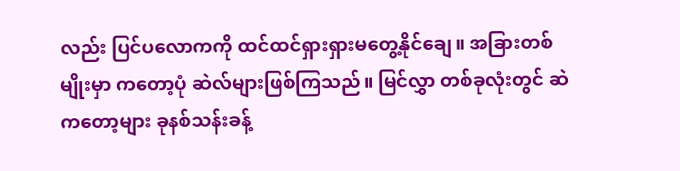လည်း ပြင်ပလောကကို ထင်ထင်ရှားရှားမတွေ့နိုင်ချေ။ အခြားတစ်မျိုးမှာ ကတော့ပုံ ဆဲလ်များဖြစ်ကြသည်။ မြင်လွှာ တစ်ခုလုံးတွင် ဆဲကတော့များ ခုနစ်သန်းခန့်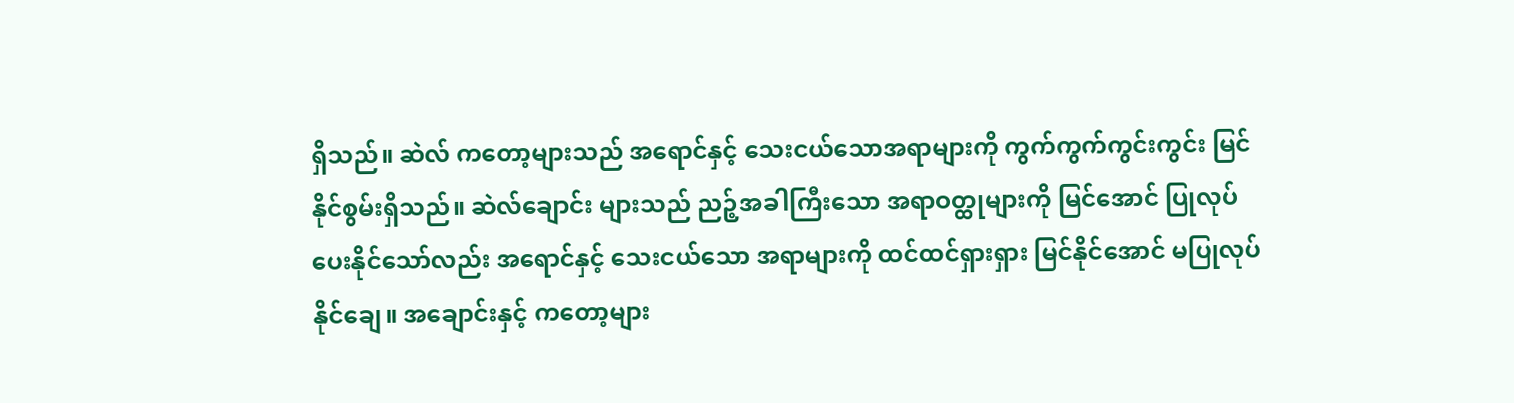ရှိသည်။ ဆဲလ် ကတော့များသည် အရောင်နှင့် သေးငယ်သောအရာများကို ကွက်ကွက်ကွင်းကွင်း မြင်နိုင်စွမ်းရှိသည်။ ဆဲလ်ချောင်း များသည် ညဉ့်အခါကြီးသော အရာဝတ္ထုများကို မြင်အောင် ပြုလုပ်ပေးနိုင်သော်လည်း အရောင်နှင့် သေးငယ်သော အရာများကို ထင်ထင်ရှားရှား မြင်နိုင်အောင် မပြုလုပ်နိုင်ချေ။ အချောင်းနှင့် ကတော့များ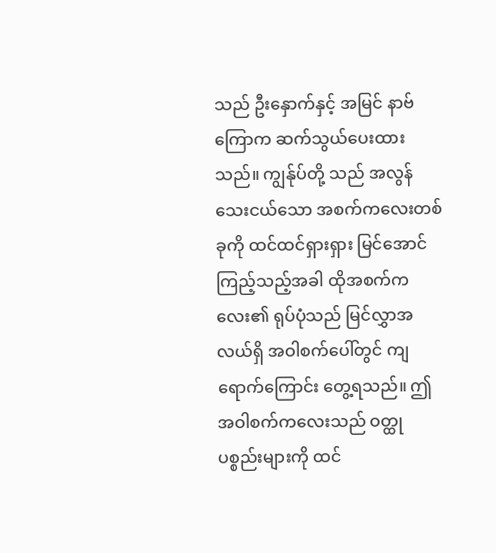သည် ဦးနှောက်နှင့် အမြင် နာဗ်ကြောက ဆက်သွယ်ပေးထားသည်။ ကျွန်ုပ်တို့ သည် အလွန်သေးငယ်သော အစက်ကလေးတစ်ခုကို ထင်ထင်ရှားရှား မြင်အောင် ကြည့်သည့်အခါ ထိုအစက်ကလေး၏ ရုပ်ပုံသည် မြင်လွှာအလယ်ရှိ အဝါစက်ပေါ်တွင် ကျရောက်ကြောင်း တွေ့ရသည်။ ဤအဝါစက်ကလေးသည် ဝတ္ထုပစ္စည်းများကို ထင်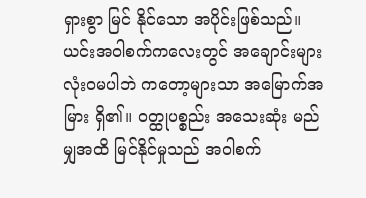ရှားစွာ မြင် နိုင်သော အပိုင်းဖြစ်သည်။ ယင်းအဝါစက်ကလေးတွင် အချောင်းများ လုံးဝမပါဘဲ ကတော့များသာ အမြောက်အမြား ရှိ၏။ ဝတ္ထုပစ္စည်း အသေးဆုံး မည်မျှအထိ မြင်နိုင်မှုသည် အဝါစက်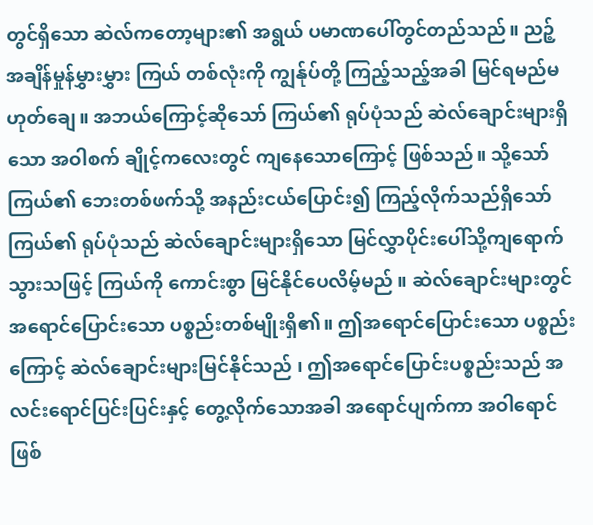တွင်ရှိသော ဆဲလ်ကတော့များ၏ အရွယ် ပမာဏပေါ်တွင်တည်သည်။ ညဉ့်အချိန်မှုန်မွှားမွှား ကြယ် တစ်လုံးကို ကျွန်ုပ်တို့ ကြည့်သည့်အခါ မြင်ရမည်မဟုတ်ချေ။ အဘယ်ကြောင့်ဆိုသော် ကြယ်၏ ရုပ်ပုံသည် ဆဲလ်ချောင်းများရှိသော အဝါစက် ချိုင့်ကလေးတွင် ကျနေသောကြောင့် ဖြစ်သည်။ သို့သော် ကြယ်၏ ဘေးတစ်ဖက်သို့ အနည်းငယ်ပြောင်း၍ ကြည့်လိုက်သည်ရှိသော် ကြယ်၏ ရုပ်ပုံသည် ဆဲလ်ချောင်းများရှိသော မြင်လွှာပိုင်းပေါ်သို့ကျရောက်သွားသဖြင့် ကြယ်ကို ကောင်းစွာ မြင်နိုင်ပေလိမ့်မည် ။ ဆဲလ်ချောင်းများတွင် အရောင်ပြောင်းသော ပစ္စည်းတစ်မျိုးရှိ၏။ ဤအရောင်ပြောင်းသော ပစ္စည်းကြောင့် ဆဲလ်ချောင်းများမြင်နိုင်သည် ၊ ဤအရောင်ပြောင်းပစ္စည်းသည် အလင်းရောင်ပြင်းပြင်းနှင့် တွေ့လိုက်သောအခါ အရောင်ပျက်ကာ အဝါရောင် ဖြစ်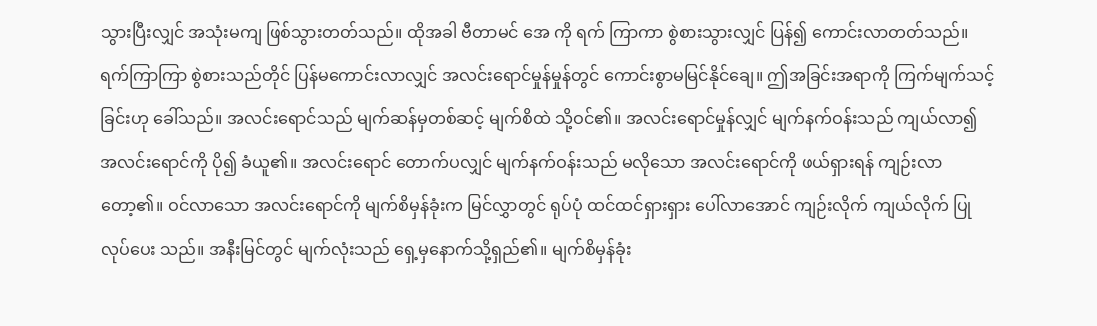သွားပြီးလျှင် အသုံးမကျ ဖြစ်သွားတတ်သည်။ ထိုအခါ ဗီတာမင် အေ ကို ရက် ကြာကာ စွဲစားသွားလျှင် ပြန်၍ ကောင်းလာတတ်သည်။ ရက်ကြာကြာ စွဲစားသည်တိုင် ပြန်မကောင်းလာလျှင် အလင်းရောင်မှုန်မှုန်တွင် ကောင်းစွာမမြင်နိုင်ချေ။ ဤအခြင်းအရာကို ကြက်မျက်သင့်ခြင်းဟု ခေါ်သည်။ အလင်းရောင်သည် မျက်ဆန်မှတစ်ဆင့် မျက်စိထဲ သို့ဝင်၏။ အလင်းရောင်မှုန်လျှင် မျက်နက်ဝန်းသည် ကျယ်လာ၍ အလင်းရောင်ကို ပို၍ ခံယူ၏။ အလင်းရောင် တောက်ပလျှင် မျက်နက်ဝန်းသည် မလိုသော အလင်းရောင်ကို ဖယ်ရှားရန် ကျဉ်းလာတော့၏။ ဝင်လာသော အလင်းရောင်ကို မျက်စိမှန်ခုံးက မြင်လွှာတွင် ရုပ်ပုံ ထင်ထင်ရှားရှား ပေါ်လာအောင် ကျဉ်းလိုက် ကျယ်လိုက် ပြုလုပ်ပေး သည်။ အနီးမြင်တွင် မျက်လုံးသည် ရှေ့မှနောက်သို့ရှည်၏။ မျက်စိမှန်ခုံး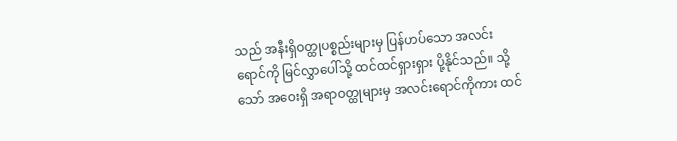သည် အနီးရှိဝတ္ထုပစ္စည်းများမှ ပြန်ဟပ်သော အလင်းရောင်ကို မြင်လွှာပေါ်သို့ ထင်ထင်ရှားရှား ပို့နိုင်သည်။ သို့သော် အဝေးရှိ အရာဝတ္ထုများမှ အလင်းရောင်ကိုကား ထင်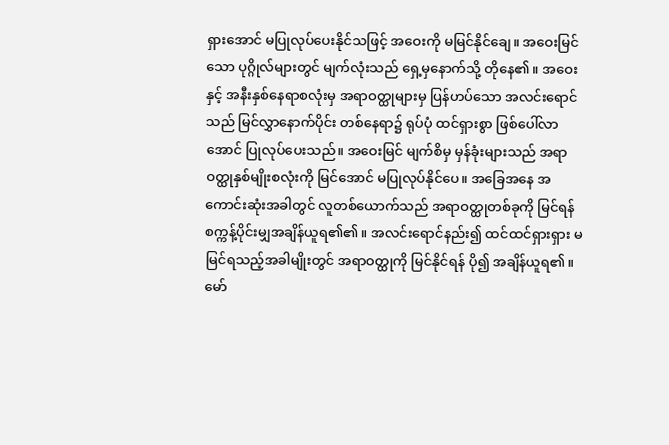ရှားအောင် မပြုလုပ်ပေးနိုင်သဖြင့် အဝေးကို မမြင်နိုင်ချေ။ အဝေးမြင်သော ပုဂ္ဂိုလ်များတွင် မျက်လုံးသည် ရှေ့မှနောက်သို့ တိုနေ၏။ အဝေးနှင့် အနီးနှစ်နေရာစလုံးမှ အရာဝတ္ထုများမှ ပြန်ဟပ်သော အလင်းရောင်သည် မြင်လွှာနောက်ပိုင်း တစ်နေရာ၌ ရုပ်ပုံ ထင်ရှားစွာ ဖြစ်ပေါ်လာအောင် ပြုလုပ်ပေးသည်။ အဝေးမြင် မျက်စိမှ မှန်ခုံးများသည် အရာဝတ္ထုနှစ်မျိုးစလုံးကို မြင်အောင် မပြုလုပ်နိုင်ပေ။ အခြေအနေ အကောင်းဆုံးအခါတွင် လူတစ်ယောက်သည် အရာဝတ္ထုတစ်ခုကို မြင်ရန် စက္ကန့်ပိုင်းမျှအချိန်ယူရ၏၏။ အလင်းရောင်နည်း၍ ထင်ထင်ရှားရှား မမြင်ရသည့်အခါမျိုးတွင် အရာဝတ္ထုကို မြင်နိုင်ရန် ပို၍ အချိန်ယူရ၏။ မော်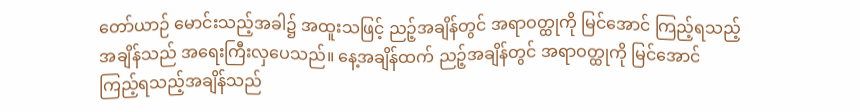တော်ယာဉ် မောင်းသည့်အခါ၌ အထူးသဖြင့် ညဉ့်အချိန်တွင် အရာဝတ္ထုကို မြင်အောင် ကြည့်ရသည့်အချိန်သည် အရေးကြီးလှပေသည်။ နေ့အချိန်ထက် ညဉ့်အချိန်တွင် အရာဝတ္ထုကို မြင်အောင် ကြည့်ရသည့်အချိန်သည်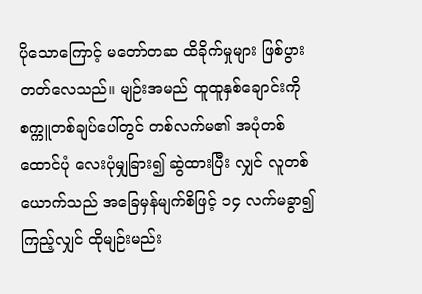ပိုသောကြောင့် မတော်တဆ ထိခိုက်မှုများ ဖြစ်ပွားတတ်လေသည်။ မျဉ်းအမည် ထူထူနှစ်ချောင်းကို စက္ကူတစ်ချပ်ပေါ်တွင် တစ်လက်မ၏ အပုံတစ်ထောင်ပုံ လေးပုံမျှခြား၍ ဆွဲထားပြီး လျှင် လူတစ်ယောက်သည် အခြေမှန်မျက်စိဖြင့် ၁၄ လက်မခွာ၍ ကြည့်လျှင် ထိုမျဉ်းမည်း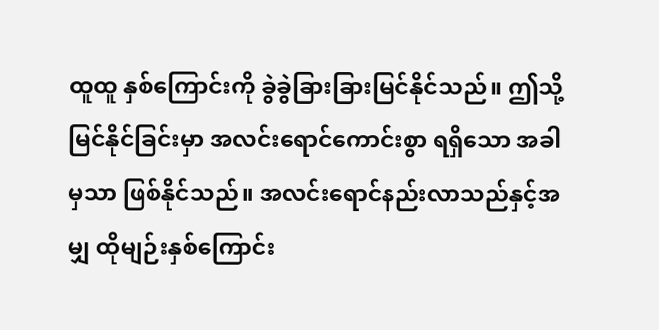ထူထူ နှစ်ကြောင်းကို ခွဲခွဲခြားခြားမြင်နိုင်သည်။ ဤသို့မြင်နိုင်ခြင်းမှာ အလင်းရောင်ကောင်းစွာ ရရှိသော အခါမှသာ ဖြစ်နိုင်သည်။ အလင်းရောင်နည်းလာသည်နှင့်အမျှ ထိုမျဉ်းနှစ်ကြောင်း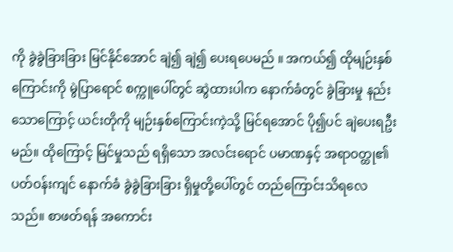ကို ခွဲခွဲခြားခြား မြင်နိုင်အောင် ချဲ၍ ချဲ၍ ပေးရပေမည် ။ အကယ်၍ ထိုမျဉ်းနှစ်ကြောင်းကို မွဲပြာရောင် စက္ကူပေါ်တွင် ဆွဲထားပါက နောက်ခံတွင် ခွဲခြားမှု နည်းသောကြောင့် ယင်းတိုကို မျဉ်းနှစ်ကြောင်းကဲ့သို့ မြင်ရအောင် ပို၍ပင် ချဲပေးရဦးမည်။ ထိုကြောင့် မြင်မှုသည် ရရှိသော အလင်းရောင် ပမာဏနှင့် အရာဝတ္ထု၏ ပတ်ဝန်းကျင် နောက်ခံ ခွဲခွဲခြားခြား ရှိမှုတို့ပေါ်တွင် တည်ကြောင်းသိရလေသည်။ စာဖတ်ရန် အကောင်း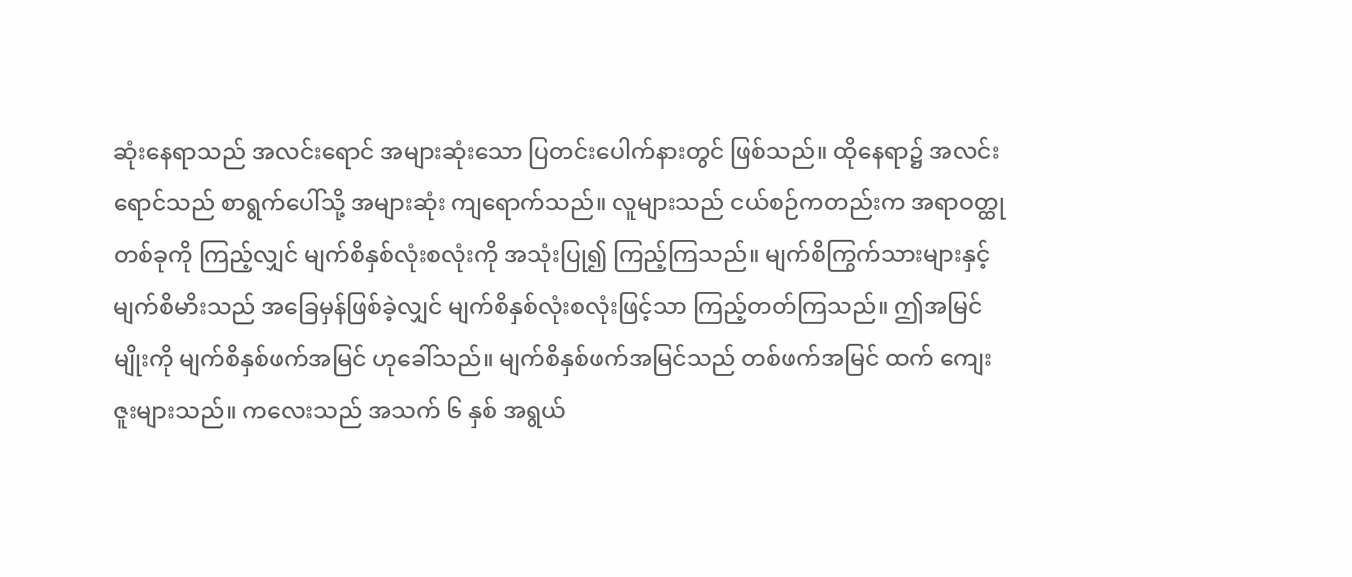ဆုံးနေရာသည် အလင်းရောင် အများဆုံးသော ပြတင်းပေါက်နားတွင် ဖြစ်သည်။ ထိုနေရာ၌ အလင်း ရောင်သည် စာရွက်ပေါ်သို့ အများဆုံး ကျရောက်သည်။ လူများသည် ငယ်စဉ်ကတည်းက အရာဝတ္ထုတစ်ခုကို ကြည့်လျှင် မျက်စိနှစ်လုံးစလုံးကို အသုံးပြု၍ ကြည့်ကြသည်။ မျက်စိကြွက်သားများနှင့် မျက်စိမာိးသည် အခြေမှန်ဖြစ်ခဲ့လျှင် မျက်စိနှစ်လုံးစလုံးဖြင့်သာ ကြည့်တတ်ကြသည်။ ဤအမြင်မျိုးကို မျက်စိနှစ်ဖက်အမြင် ဟုခေါ်သည်။ မျက်စိနှစ်ဖက်အမြင်သည် တစ်ဖက်အမြင် ထက် ကျေးဇူးများသည်။ ကလေးသည် အသက် ၆ နှစ် အရွယ်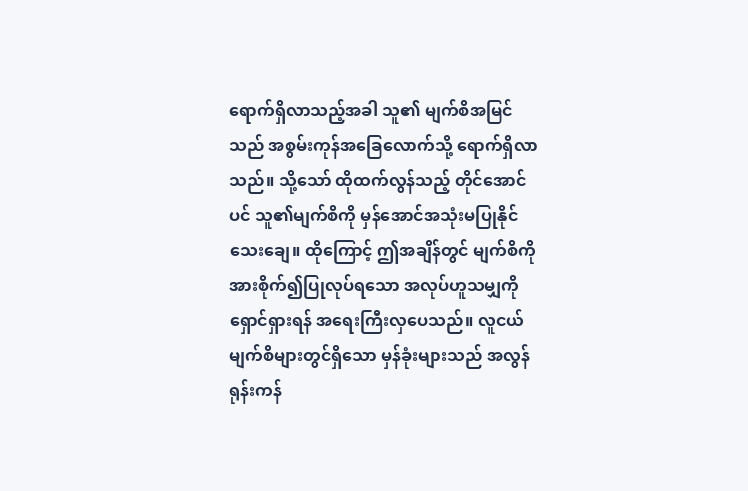ရောက်ရှိလာသည့်အခါ သူ၏ မျက်စိအမြင်သည် အစွမ်းကုန်အခြေလောက်သို့ ရောက်ရှိလာသည်။ သို့သော် ထိုထက်လွန်သည့် တိုင်အောင်ပင် သူ၏မျက်စိကို မှန်အောင်အသုံးမပြုနိုင်သေးချေ။ ထိုကြောင့် ဤအချိန်တွင် မျက်စိကို အားစိုက်၍ပြုလုပ်ရသော အလုပ်ဟူသမျှကို ရှောင်ရှားရန် အရေးကြီးလှပေသည်။ လူငယ်မျက်စိများတွင်ရှိသော မှန်ခုံးများသည် အလွန်ရုန်းကန်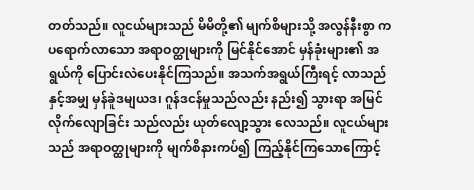တတ်သည်။ လူငယ်များသည် မိမိတို့၏ မျက်စိများသို့ အလွန်နီးစွာ ကပရောက်လာသော အရာဝတ္ထုများကို မြင်နိုင်အောင် မှန်ခုံးများ၏ အရွယ်ကို ပြောင်းလဲပေးနိုင်ကြသည်။ အသက်အရွယ်ကြီးရင့် လာသည်နှင့်အမျှ မှန်ခူဲဒမျယဒ၊ ဂူန်ဒငန်မှုသည်လည်း နည်း၍ သွားရာ အမြင်လိုက်လျောခြင်း သည်လည်း ယုတ်လျော့သွား လေသည်။ လူငယ်များသည် အရာဝတ္ထုများကို မျက်စိနားကပ်၍ ကြည့်နိုင်ကြသောကြောင့်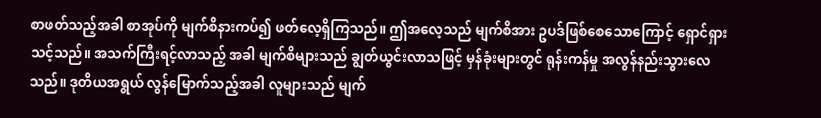စာဖတ်သည့်အခါ စာအုပ်ကို မျက်စိနားကပ်၍ ဖတ်လေ့ရှိကြသည်။ ဤအလေ့သည် မျက်စိအား ဥပဒ်ဖြစ်စေသောကြောင့် ရှောင်ရှားသင့်သည်။ အသက်ကြီးရင့်လာသည့် အခါ မျက်စိများသည် ချွတ်ယွင်းလာသဖြင့် မှန်ခုံးများတွင် ရုန်းကန်မှု အလွန်နည်းသွားလေသည်။ ဒုတိယအရွယ် လွန်မြောက်သည့်အခါ လူများသည် မျက်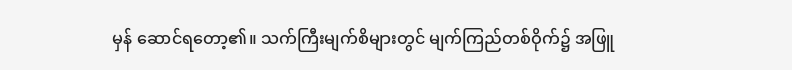မှန် ဆောင်ရတော့၏။ သက်ကြီးမျက်စိများတွင် မျက်ကြည်တစ်ဝိုက်၌ အဖြူ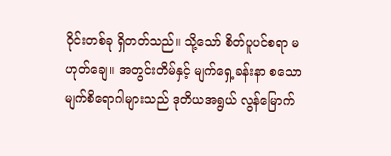ဝိုင်းတစ်ခု ရှိတတ်သည်။ သို့သော် စိတ်ပူပင်စရာ မဟုတ်ချေ။ အတွင်းတိမ်နှင့် မျက်ရှေ့ခန်းနာ စသော မျက်စိရောဂါများသည် ဒုတိယအရွယ် လွန်မြောက်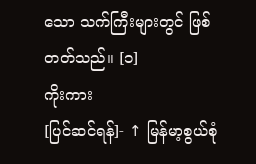သော သက်ကြီးများတွင် ဖြစ်တတ်သည်။ [၁]
ကိုးကား
[ပြင်ဆင်ရန်]- ↑ မြန်မာ့စွယ်စုံ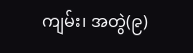ကျမ်း၊ အတွဲ(၉)